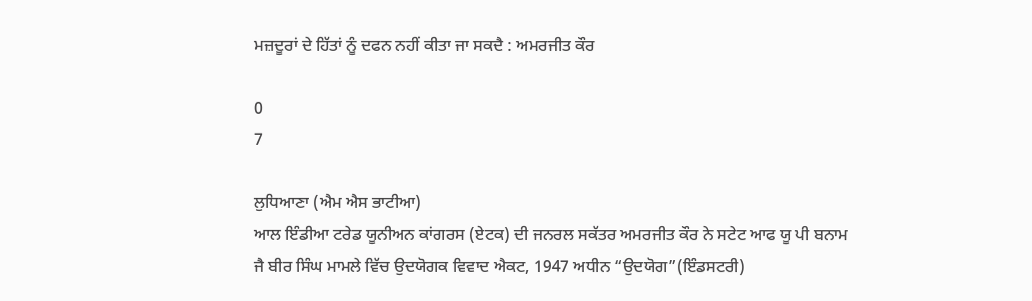ਮਜ਼ਦੂਰਾਂ ਦੇ ਹਿੱਤਾਂ ਨੂੰ ਦਫਨ ਨਹੀਂ ਕੀਤਾ ਜਾ ਸਕਦੈ : ਅਮਰਜੀਤ ਕੌਰ

0
7

ਲੁਧਿਆਣਾ (ਐਮ ਐਸ ਭਾਟੀਆ)
ਆਲ ਇੰਡੀਆ ਟਰੇਡ ਯੂਨੀਅਨ ਕਾਂਗਰਸ (ਏਟਕ) ਦੀ ਜਨਰਲ ਸਕੱਤਰ ਅਮਰਜੀਤ ਕੌਰ ਨੇ ਸਟੇਟ ਆਫ ਯੂ ਪੀ ਬਨਾਮ ਜੈ ਬੀਰ ਸਿੰਘ ਮਾਮਲੇ ਵਿੱਚ ਉਦਯੋਗਕ ਵਿਵਾਦ ਐਕਟ, 1947 ਅਧੀਨ “ਉਦਯੋਗ”(ਇੰਡਸਟਰੀ)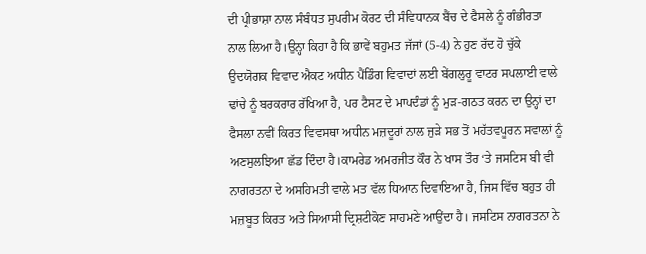ਦੀ ਪ੍ਰੀਭਾਸ਼ਾ ਨਾਲ ਸੰਬੰਧਤ ਸੁਪਰੀਮ ਕੋਰਟ ਦੀ ਸੰਵਿਧਾਨਕ ਬੈਂਚ ਦੇ ਫੈਸਲੇ ਨੂੰ ਗੰਭੀਰਤਾ ਨਾਲ ਲਿਆ ਹੈ।ਉਨ੍ਹਾ ਕਿਹਾ ਹੈ ਕਿ ਭਾਵੇਂ ਬਹੁਮਤ ਜੱਜਾਂ (5-4) ਨੇ ਹੁਣ ਰੱਦ ਹੋ ਚੁੱਕੇ ਉਦਯੋਗਕ ਵਿਵਾਦ ਐਕਟ ਅਧੀਨ ਪੈਂਡਿੰਗ ਵਿਵਾਦਾਂ ਲਈ ਬੇਂਗਲੁਰੂ ਵਾਟਰ ਸਪਲਾਈ ਵਾਲੇ ਢਾਂਚੇ ਨੂੰ ਬਰਕਰਾਰ ਰੱਖਿਆ ਹੈ, ਪਰ ਟੈਸਟ ਦੇ ਮਾਪਦੰਡਾਂ ਨੂੰ ਮੁੜ-ਗਠਤ ਕਰਨ ਦਾ ਉਨ੍ਹਾਂ ਦਾ ਫੈਸਲਾ ਨਵੀਂ ਕਿਰਤ ਵਿਵਸਥਾ ਅਧੀਨ ਮਜ਼ਦੂਰਾਂ ਨਾਲ ਜੁੜੇ ਸਭ ਤੋਂ ਮਹੱਤਵਪੂਰਨ ਸਵਾਲਾਂ ਨੂੰ ਅਣਸੁਲਝਿਆ ਛੱਡ ਦਿੰਦਾ ਹੈ।ਕਾਮਰੇਡ ਅਮਰਜੀਤ ਕੌਰ ਨੇ ਖਾਸ ਤੌਰ ‘ਤੇ ਜਸਟਿਸ ਬੀ ਵੀ ਨਾਗਰਤਨਾ ਦੇ ਅਸਹਿਮਤੀ ਵਾਲੇ ਮਤ ਵੱਲ ਧਿਆਨ ਦਿਵਾਇਆ ਹੈ, ਜਿਸ ਵਿੱਚ ਬਹੁਤ ਹੀ ਮਜ਼ਬੂਤ ਕਿਰਤ ਅਤੇ ਸਿਆਸੀ ਦ੍ਰਿਸ਼ਟੀਕੋਣ ਸਾਹਮਣੇ ਆਉਂਦਾ ਹੈ। ਜਸਟਿਸ ਨਾਗਰਤਨਾ ਨੇ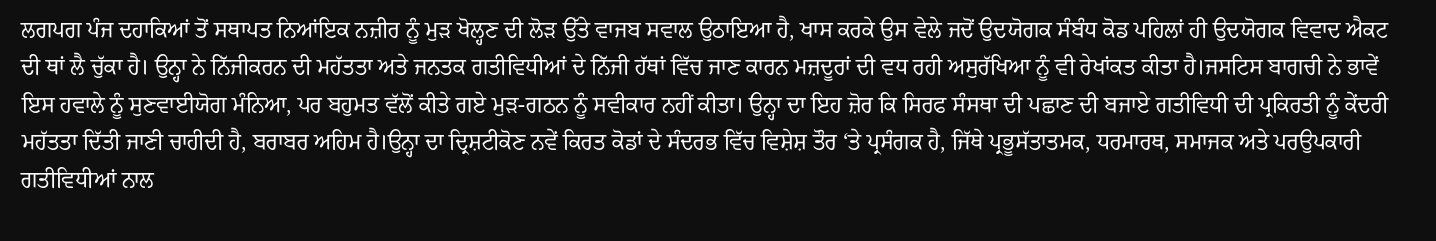ਲਗਪਗ ਪੰਜ ਦਹਾਕਿਆਂ ਤੋਂ ਸਥਾਪਤ ਨਿਆਂਇਕ ਨਜ਼ੀਰ ਨੂੰ ਮੁੜ ਖੋਲ੍ਹਣ ਦੀ ਲੋੜ ਉੱਤੇ ਵਾਜਬ ਸਵਾਲ ਉਠਾਇਆ ਹੈ, ਖਾਸ ਕਰਕੇ ਉਸ ਵੇਲੇ ਜਦੋਂ ਉਦਯੋਗਕ ਸੰਬੰਧ ਕੋਡ ਪਹਿਲਾਂ ਹੀ ਉਦਯੋਗਕ ਵਿਵਾਦ ਐਕਟ ਦੀ ਥਾਂ ਲੈ ਚੁੱਕਾ ਹੈ। ਉਨ੍ਹਾ ਨੇ ਨਿੱਜੀਕਰਨ ਦੀ ਮਹੱਤਤਾ ਅਤੇ ਜਨਤਕ ਗਤੀਵਿਧੀਆਂ ਦੇ ਨਿੱਜੀ ਹੱਥਾਂ ਵਿੱਚ ਜਾਣ ਕਾਰਨ ਮਜ਼ਦੂਰਾਂ ਦੀ ਵਧ ਰਹੀ ਅਸੁਰੱਖਿਆ ਨੂੰ ਵੀ ਰੇਖਾਂਕਤ ਕੀਤਾ ਹੈ।ਜਸਟਿਸ ਬਾਗਚੀ ਨੇ ਭਾਵੇਂ ਇਸ ਹਵਾਲੇ ਨੂੰ ਸੁਣਵਾਈਯੋਗ ਮੰਨਿਆ, ਪਰ ਬਹੁਮਤ ਵੱਲੋਂ ਕੀਤੇ ਗਏ ਮੁੜ-ਗਠਨ ਨੂੰ ਸਵੀਕਾਰ ਨਹੀਂ ਕੀਤਾ। ਉਨ੍ਹਾ ਦਾ ਇਹ ਜ਼ੋਰ ਕਿ ਸਿਰਫ ਸੰਸਥਾ ਦੀ ਪਛਾਣ ਦੀ ਬਜਾਏ ਗਤੀਵਿਧੀ ਦੀ ਪ੍ਰਕਿਰਤੀ ਨੂੰ ਕੇਂਦਰੀ ਮਹੱਤਤਾ ਦਿੱਤੀ ਜਾਣੀ ਚਾਹੀਦੀ ਹੈ, ਬਰਾਬਰ ਅਹਿਮ ਹੈ।ਉਨ੍ਹਾ ਦਾ ਦ੍ਰਿਸ਼ਟੀਕੋਣ ਨਵੇਂ ਕਿਰਤ ਕੋਡਾਂ ਦੇ ਸੰਦਰਭ ਵਿੱਚ ਵਿਸ਼ੇਸ਼ ਤੌਰ ‘ਤੇ ਪ੍ਰਸੰਗਕ ਹੈ, ਜਿੱਥੇ ਪ੍ਰਭੂਸੱਤਾਤਮਕ, ਧਰਮਾਰਥ, ਸਮਾਜਕ ਅਤੇ ਪਰਉਪਕਾਰੀ ਗਤੀਵਿਧੀਆਂ ਨਾਲ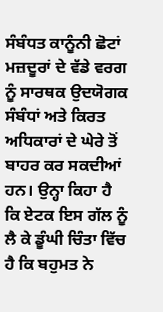ਸੰਬੰਧਤ ਕਾਨੂੰਨੀ ਛੋਟਾਂ ਮਜ਼ਦੂਰਾਂ ਦੇ ਵੱਡੇ ਵਰਗ ਨੂੰ ਸਾਰਥਕ ਉਦਯੋਗਕ ਸੰਬੰਧਾਂ ਅਤੇ ਕਿਰਤ ਅਧਿਕਾਰਾਂ ਦੇ ਘੇਰੇ ਤੋਂ ਬਾਹਰ ਕਰ ਸਕਦੀਆਂ ਹਨ। ਉਨ੍ਹਾ ਕਿਹਾ ਹੈ ਕਿ ਏਟਕ ਇਸ ਗੱਲ ਨੂੰ ਲੈ ਕੇ ਡੂੰਘੀ ਚਿੰਤਾ ਵਿੱਚ ਹੈ ਕਿ ਬਹੁਮਤ ਨੇ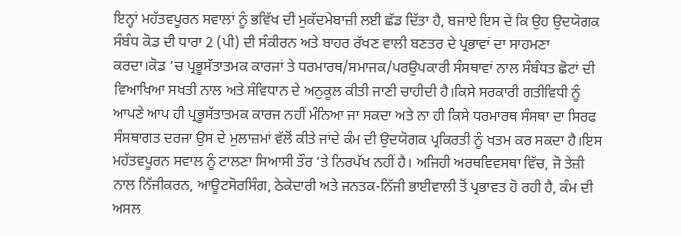ਇਨ੍ਹਾਂ ਮਹੱਤਵਪੂਰਨ ਸਵਾਲਾਂ ਨੂੰ ਭਵਿੱਖ ਦੀ ਮੁਕੱਦਮੇਬਾਜ਼ੀ ਲਈ ਛੱਡ ਦਿੱਤਾ ਹੈ, ਬਜਾਏ ਇਸ ਦੇ ਕਿ ਉਹ ਉਦਯੋਗਕ ਸੰਬੰਧ ਕੋਡ ਦੀ ਧਾਰਾ 2 (ਪੀ) ਦੀ ਸੰਕੀਰਨ ਅਤੇ ਬਾਹਰ ਰੱਖਣ ਵਾਲੀ ਬਣਤਰ ਦੇ ਪ੍ਰਭਾਵਾਂ ਦਾ ਸਾਹਮਣਾ ਕਰਦਾ।ਕੋਡ ‘ਚ ਪ੍ਰਭੂਸੱਤਾਤਮਕ ਕਾਰਜਾਂ ਤੇ ਧਰਮਾਰਥ/ਸਮਾਜਕ/ਪਰਉਪਕਾਰੀ ਸੰਸਥਾਵਾਂ ਨਾਲ ਸੰਬੰਧਤ ਛੋਟਾਂ ਦੀ ਵਿਆਖਿਆ ਸਖਤੀ ਨਾਲ ਅਤੇ ਸੰਵਿਧਾਨ ਦੇ ਅਨੁਕੂਲ ਕੀਤੀ ਜਾਣੀ ਚਾਹੀਦੀ ਹੈ।ਕਿਸੇ ਸਰਕਾਰੀ ਗਤੀਵਿਧੀ ਨੂੰ ਆਪਣੇ ਆਪ ਹੀ ਪ੍ਰਭੂਸੱਤਾਤਮਕ ਕਾਰਜ ਨਹੀਂ ਮੰਨਿਆ ਜਾ ਸਕਦਾ ਅਤੇ ਨਾ ਹੀ ਕਿਸੇ ਧਰਮਾਰਥ ਸੰਸਥਾ ਦਾ ਸਿਰਫ ਸੰਸਥਾਗਤ ਦਰਜਾ ਉਸ ਦੇ ਮੁਲਾਜ਼ਮਾਂ ਵੱਲੋਂ ਕੀਤੇ ਜਾਂਦੇ ਕੰਮ ਦੀ ਉਦਯੋਗਕ ਪ੍ਰਕਿਰਤੀ ਨੂੰ ਖਤਮ ਕਰ ਸਕਦਾ ਹੈ।ਇਸ ਮਹੱਤਵਪੂਰਨ ਸਵਾਲ ਨੂੰ ਟਾਲਣਾ ਸਿਆਸੀ ਤੌਰ ‘ਤੇ ਨਿਰਪੱਖ ਨਹੀਂ ਹੈ। ਅਜਿਹੀ ਅਰਥਵਿਵਸਥਾ ਵਿੱਚ, ਜੋ ਤੇਜ਼ੀ ਨਾਲ ਨਿੱਜੀਕਰਨ, ਆਊਟਸੋਰਸਿੰਗ, ਠੇਕੇਦਾਰੀ ਅਤੇ ਜਨਤਕ-ਨਿੱਜੀ ਭਾਈਵਾਲੀ ਤੋਂ ਪ੍ਰਭਾਵਤ ਹੋ ਰਹੀ ਹੈ, ਕੰਮ ਦੀ ਅਸਲ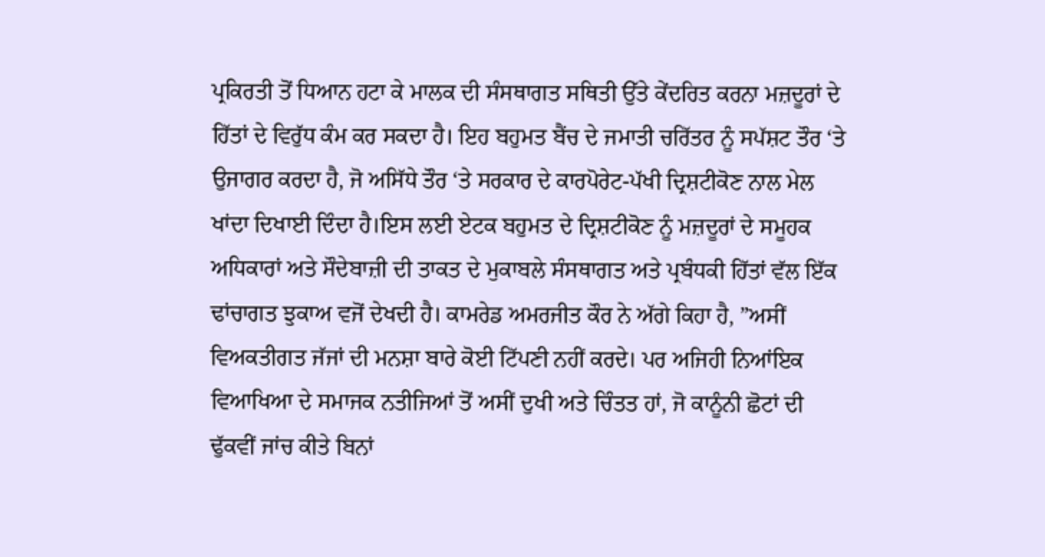ਪ੍ਰਕਿਰਤੀ ਤੋਂ ਧਿਆਨ ਹਟਾ ਕੇ ਮਾਲਕ ਦੀ ਸੰਸਥਾਗਤ ਸਥਿਤੀ ਉੱਤੇ ਕੇਂਦਰਿਤ ਕਰਨਾ ਮਜ਼ਦੂਰਾਂ ਦੇ ਹਿੱਤਾਂ ਦੇ ਵਿਰੁੱਧ ਕੰਮ ਕਰ ਸਕਦਾ ਹੈ। ਇਹ ਬਹੁਮਤ ਬੈਂਚ ਦੇ ਜਮਾਤੀ ਚਰਿੱਤਰ ਨੂੰ ਸਪੱਸ਼ਟ ਤੌਰ ‘ਤੇ ਉਜਾਗਰ ਕਰਦਾ ਹੈ, ਜੋ ਅਸਿੱਧੇ ਤੌਰ ‘ਤੇ ਸਰਕਾਰ ਦੇ ਕਾਰਪੋਰੇਟ-ਪੱਖੀ ਦ੍ਰਿਸ਼ਟੀਕੋਣ ਨਾਲ ਮੇਲ ਖਾਂਦਾ ਦਿਖਾਈ ਦਿੰਦਾ ਹੈ।ਇਸ ਲਈ ਏਟਕ ਬਹੁਮਤ ਦੇ ਦ੍ਰਿਸ਼ਟੀਕੋਣ ਨੂੰ ਮਜ਼ਦੂਰਾਂ ਦੇ ਸਮੂਹਕ ਅਧਿਕਾਰਾਂ ਅਤੇ ਸੌਦੇਬਾਜ਼ੀ ਦੀ ਤਾਕਤ ਦੇ ਮੁਕਾਬਲੇ ਸੰਸਥਾਗਤ ਅਤੇ ਪ੍ਰਬੰਧਕੀ ਹਿੱਤਾਂ ਵੱਲ ਇੱਕ ਢਾਂਚਾਗਤ ਝੁਕਾਅ ਵਜੋਂ ਦੇਖਦੀ ਹੈ। ਕਾਮਰੇਡ ਅਮਰਜੀਤ ਕੌਰ ਨੇ ਅੱਗੇ ਕਿਹਾ ਹੈ, ”ਅਸੀਂ ਵਿਅਕਤੀਗਤ ਜੱਜਾਂ ਦੀ ਮਨਸ਼ਾ ਬਾਰੇ ਕੋਈ ਟਿੱਪਣੀ ਨਹੀਂ ਕਰਦੇ। ਪਰ ਅਜਿਹੀ ਨਿਆਂਇਕ ਵਿਆਖਿਆ ਦੇ ਸਮਾਜਕ ਨਤੀਜਿਆਂ ਤੋਂ ਅਸੀਂ ਦੁਖੀ ਅਤੇ ਚਿੰਤਤ ਹਾਂ, ਜੋ ਕਾਨੂੰਨੀ ਛੋਟਾਂ ਦੀ ਢੁੱਕਵੀਂ ਜਾਂਚ ਕੀਤੇ ਬਿਨਾਂ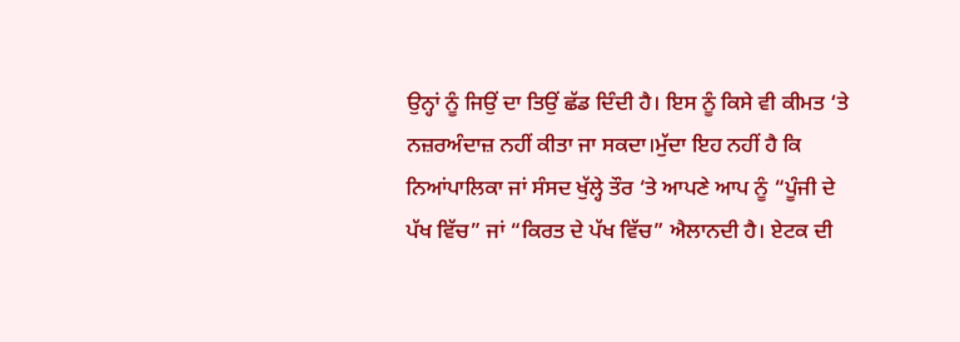ਉਨ੍ਹਾਂ ਨੂੰ ਜਿਉਂ ਦਾ ਤਿਉਂ ਛੱਡ ਦਿੰਦੀ ਹੈ। ਇਸ ਨੂੰ ਕਿਸੇ ਵੀ ਕੀਮਤ ‘ਤੇ ਨਜ਼ਰਅੰਦਾਜ਼ ਨਹੀਂ ਕੀਤਾ ਜਾ ਸਕਦਾ।ਮੁੱਦਾ ਇਹ ਨਹੀਂ ਹੈ ਕਿ ਨਿਆਂਪਾਲਿਕਾ ਜਾਂ ਸੰਸਦ ਖੁੱਲ੍ਹੇ ਤੌਰ ‘ਤੇ ਆਪਣੇ ਆਪ ਨੂੰ “ਪੂੰਜੀ ਦੇ ਪੱਖ ਵਿੱਚ” ਜਾਂ “ਕਿਰਤ ਦੇ ਪੱਖ ਵਿੱਚ” ਐਲਾਨਦੀ ਹੈ। ਏਟਕ ਦੀ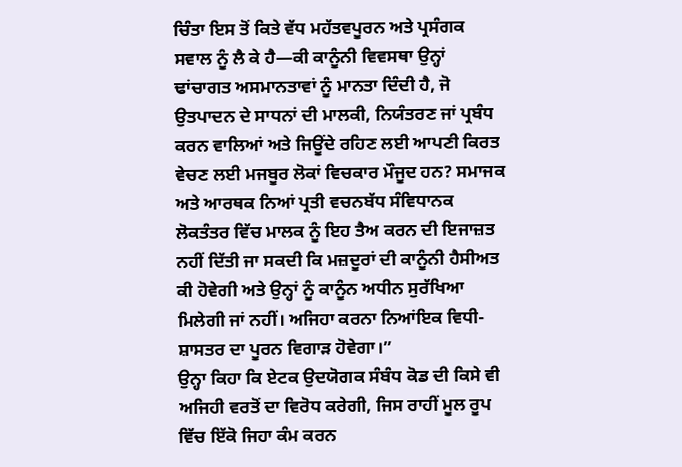ਚਿੰਤਾ ਇਸ ਤੋਂ ਕਿਤੇ ਵੱਧ ਮਹੱਤਵਪੂਰਨ ਅਤੇ ਪ੍ਰਸੰਗਕ ਸਵਾਲ ਨੂੰ ਲੈ ਕੇ ਹੈ—ਕੀ ਕਾਨੂੰਨੀ ਵਿਵਸਥਾ ਉਨ੍ਹਾਂ ਢਾਂਚਾਗਤ ਅਸਮਾਨਤਾਵਾਂ ਨੂੰ ਮਾਨਤਾ ਦਿੰਦੀ ਹੈ, ਜੋ ਉਤਪਾਦਨ ਦੇ ਸਾਧਨਾਂ ਦੀ ਮਾਲਕੀ, ਨਿਯੰਤਰਣ ਜਾਂ ਪ੍ਰਬੰਧ ਕਰਨ ਵਾਲਿਆਂ ਅਤੇ ਜਿਊਂਦੇ ਰਹਿਣ ਲਈ ਆਪਣੀ ਕਿਰਤ ਵੇਚਣ ਲਈ ਮਜਬੂਰ ਲੋਕਾਂ ਵਿਚਕਾਰ ਮੌਜੂਦ ਹਨ? ਸਮਾਜਕ ਅਤੇ ਆਰਥਕ ਨਿਆਂ ਪ੍ਰਤੀ ਵਚਨਬੱਧ ਸੰਵਿਧਾਨਕ ਲੋਕਤੰਤਰ ਵਿੱਚ ਮਾਲਕ ਨੂੰ ਇਹ ਤੈਅ ਕਰਨ ਦੀ ਇਜਾਜ਼ਤ ਨਹੀਂ ਦਿੱਤੀ ਜਾ ਸਕਦੀ ਕਿ ਮਜ਼ਦੂਰਾਂ ਦੀ ਕਾਨੂੰਨੀ ਹੈਸੀਅਤ ਕੀ ਹੋਵੇਗੀ ਅਤੇ ਉਨ੍ਹਾਂ ਨੂੰ ਕਾਨੂੰਨ ਅਧੀਨ ਸੁਰੱਖਿਆ ਮਿਲੇਗੀ ਜਾਂ ਨਹੀਂ। ਅਜਿਹਾ ਕਰਨਾ ਨਿਆਂਇਕ ਵਿਧੀ-ਸ਼ਾਸਤਰ ਦਾ ਪੂਰਨ ਵਿਗਾੜ ਹੋਵੇਗਾ।”
ਉਨ੍ਹਾ ਕਿਹਾ ਕਿ ਏਟਕ ਉਦਯੋਗਕ ਸੰਬੰਧ ਕੋਡ ਦੀ ਕਿਸੇ ਵੀ ਅਜਿਹੀ ਵਰਤੋਂ ਦਾ ਵਿਰੋਧ ਕਰੇਗੀ, ਜਿਸ ਰਾਹੀਂ ਮੂਲ ਰੂਪ ਵਿੱਚ ਇੱਕੋ ਜਿਹਾ ਕੰਮ ਕਰਨ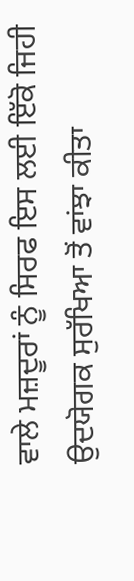ਵਾਲੇ ਮਜ਼ਦੂਰਾਂ ਨੂੰ ਸਿਰਫ ਇਸ ਲਈ ਇੱਕੋ ਜਿਹੀ ਉਦਯੋਗਕ ਸੁਰੱਖਿਆ ਤੋਂ ਵਾਂਝਾ ਕੀਤਾ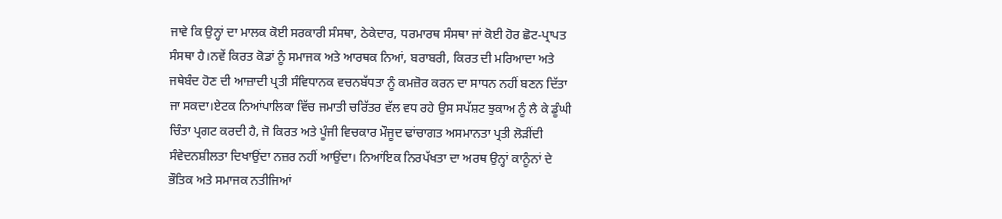ਜਾਵੇ ਕਿ ਉਨ੍ਹਾਂ ਦਾ ਮਾਲਕ ਕੋਈ ਸਰਕਾਰੀ ਸੰਸਥਾ, ਠੇਕੇਦਾਰ, ਧਰਮਾਰਥ ਸੰਸਥਾ ਜਾਂ ਕੋਈ ਹੋਰ ਛੋਟ-ਪ੍ਰਾਪਤ ਸੰਸਥਾ ਹੈ।ਨਵੇਂ ਕਿਰਤ ਕੋਡਾਂ ਨੂੰ ਸਮਾਜਕ ਅਤੇ ਆਰਥਕ ਨਿਆਂ, ਬਰਾਬਰੀ, ਕਿਰਤ ਦੀ ਮਰਿਆਦਾ ਅਤੇ ਜਥੇਬੰਦ ਹੋਣ ਦੀ ਆਜ਼ਾਦੀ ਪ੍ਰਤੀ ਸੰਵਿਧਾਨਕ ਵਚਨਬੱਧਤਾ ਨੂੰ ਕਮਜ਼ੋਰ ਕਰਨ ਦਾ ਸਾਧਨ ਨਹੀਂ ਬਣਨ ਦਿੱਤਾ ਜਾ ਸਕਦਾ।ਏਟਕ ਨਿਆਂਪਾਲਿਕਾ ਵਿੱਚ ਜਮਾਤੀ ਚਰਿੱਤਰ ਵੱਲ ਵਧ ਰਹੇ ਉਸ ਸਪੱਸ਼ਟ ਝੁਕਾਅ ਨੂੰ ਲੈ ਕੇ ਡੂੰਘੀ ਚਿੰਤਾ ਪ੍ਰਗਟ ਕਰਦੀ ਹੈ, ਜੋ ਕਿਰਤ ਅਤੇ ਪੂੰਜੀ ਵਿਚਕਾਰ ਮੌਜੂਦ ਢਾਂਚਾਗਤ ਅਸਮਾਨਤਾ ਪ੍ਰਤੀ ਲੋੜੀਂਦੀ ਸੰਵੇਦਨਸ਼ੀਲਤਾ ਦਿਖਾਉਂਦਾ ਨਜ਼ਰ ਨਹੀਂ ਆਉਂਦਾ। ਨਿਆਂਇਕ ਨਿਰਪੱਖਤਾ ਦਾ ਅਰਥ ਉਨ੍ਹਾਂ ਕਾਨੂੰਨਾਂ ਦੇ ਭੌਤਿਕ ਅਤੇ ਸਮਾਜਕ ਨਤੀਜਿਆਂ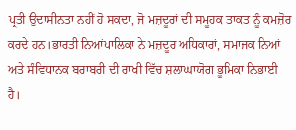ਪ੍ਰਤੀ ਉਦਾਸੀਨਤਾ ਨਹੀਂ ਹੋ ਸਕਦਾ, ਜੋ ਮਜ਼ਦੂਰਾਂ ਦੀ ਸਮੂਹਕ ਤਾਕਤ ਨੂੰ ਕਮਜ਼ੋਰ ਕਰਦੇ ਹਨ।ਭਾਰਤੀ ਨਿਆਂਪਾਲਿਕਾ ਨੇ ਮਜ਼ਦੂਰ ਅਧਿਕਾਰਾਂ, ਸਮਾਜਕ ਨਿਆਂ ਅਤੇ ਸੰਵਿਧਾਨਕ ਬਰਾਬਰੀ ਦੀ ਰਾਖੀ ਵਿੱਚ ਸ਼ਲਾਘਾਯੋਗ ਭੂਮਿਕਾ ਨਿਭਾਈ ਹੈ।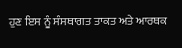ਹੁਣ ਇਸ ਨੂੰ ਸੰਸਥਾਗਤ ਤਾਕਤ ਅਤੇ ਆਰਥਕ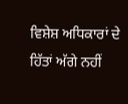ਵਿਸ਼ੇਸ਼ ਅਧਿਕਾਰਾਂ ਦੇ ਹਿੱਤਾਂ ਅੱਗੇ ਨਹੀਂ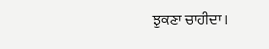ਝੁਕਣਾ ਚਾਹੀਦਾ।